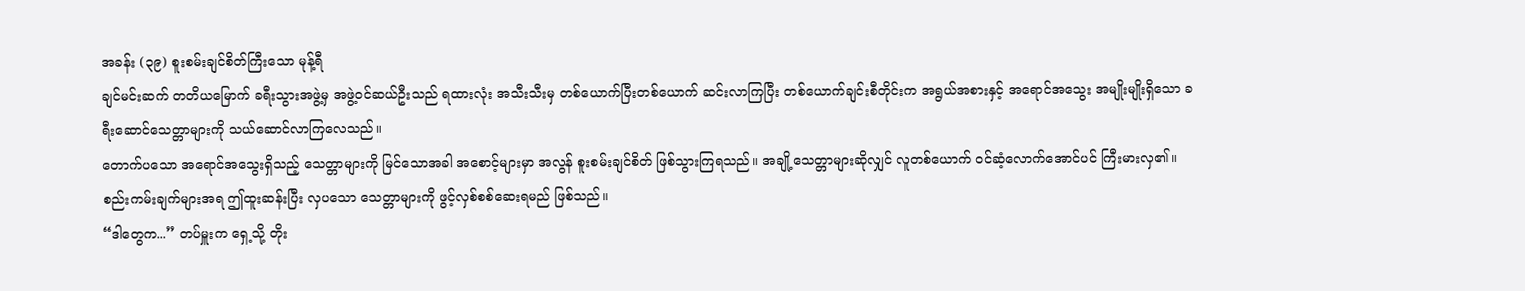အခန်း (၃၉) စူးစမ်းချင်စိတ်ကြီးသော မုန့်ရီ
ချင်မင်းဆက် တတိယမြောက် ခရီးသွားအဖွဲ့မှ အဖွဲ့ဝင်ဆယ်ဦးသည် ရထားလုံး အသီးသီးမှ တစ်ယောက်ပြီးတစ်ယောက် ဆင်းလာကြပြီး တစ်ယောက်ချင်းစီတိုင်းက အရွယ်အစားနှင့် အရောင်အသွေး အမျိုးမျိုးရှိသော ခရီးဆောင်သေတ္တာများကို သယ်ဆောင်လာကြလေသည်။
တောက်ပသော အရောင်အသွေးရှိသည့် သေတ္တာများကို မြင်သောအခါ အစောင့်များမှာ အလွန် စူးစမ်းချင်စိတ် ဖြစ်သွားကြရသည်။ အချို့သေတ္တာများဆိုလျှင် လူတစ်ယောက် ဝင်ဆံ့လောက်အောင်ပင် ကြီးမားလှ၏။
စည်းကမ်းချက်များအရ ဤထူးဆန်းပြီး လှပသော သေတ္တာများကို ဖွင့်လှစ်စစ်ဆေးရမည် ဖြစ်သည်။
“ဒါတွေက...” တပ်မှူးက ရှေ့သို့ တိုး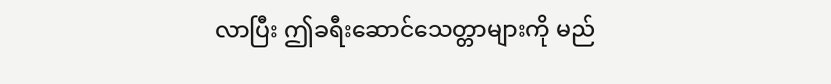လာပြီး ဤခရီးဆောင်သေတ္တာများကို မည်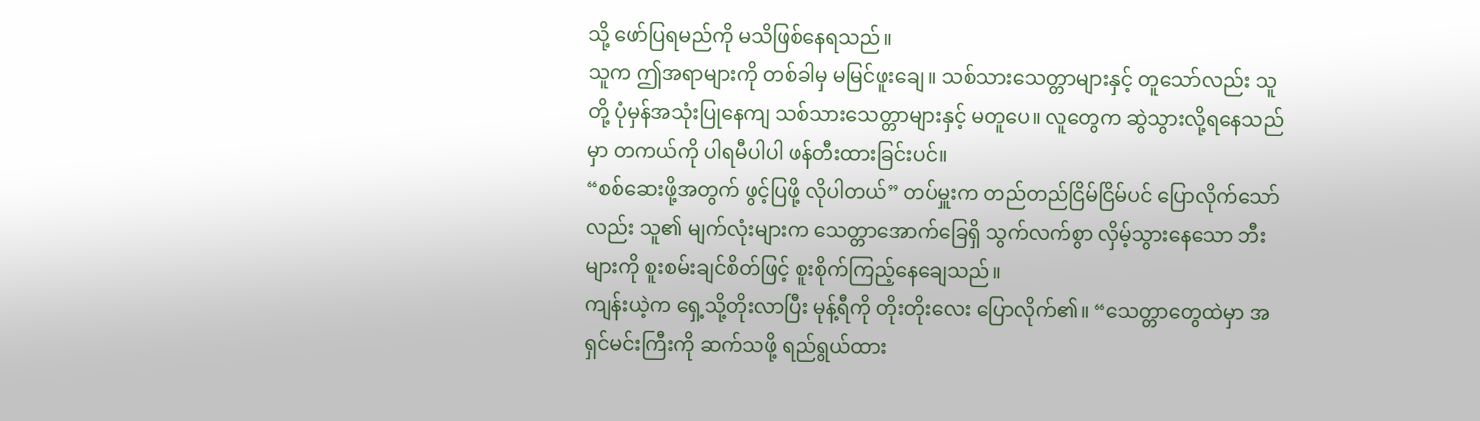သို့ ဖော်ပြရမည်ကို မသိဖြစ်နေရသည်။
သူက ဤအရာများကို တစ်ခါမှ မမြင်ဖူးချေ။ သစ်သားသေတ္တာများနှင့် တူသော်လည်း သူတို့ ပုံမှန်အသုံးပြုနေကျ သစ်သားသေတ္တာများနှင့် မတူပေ။ လူတွေက ဆွဲသွားလို့ရနေသည်မှာ တကယ်ကို ပါရမီပါပါ ဖန်တီးထားခြင်းပင်။
“စစ်ဆေးဖို့အတွက် ဖွင့်ပြဖို့ လိုပါတယ်” တပ်မှူးက တည်တည်ငြိမ်ငြိမ်ပင် ပြောလိုက်သော်လည်း သူ၏ မျက်လုံးများက သေတ္တာအောက်ခြေရှိ သွက်လက်စွာ လှိမ့်သွားနေသော ဘီးများကို စူးစမ်းချင်စိတ်ဖြင့် စူးစိုက်ကြည့်နေချေသည်။
ကျန်းယဲ့က ရှေ့သို့တိုးလာပြီး မုန့်ရီကို တိုးတိုးလေး ပြောလိုက်၏။ “သေတ္တာတွေထဲမှာ အရှင်မင်းကြီးကို ဆက်သဖို့ ရည်ရွယ်ထား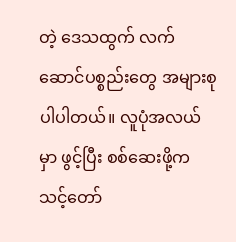တဲ့ ဒေသထွက် လက်ဆောင်ပစ္စည်းတွေ အများစု ပါပါတယ်။ လူပုံအလယ်မှာ ဖွင့်ပြီး စစ်ဆေးဖို့က သင့်တော်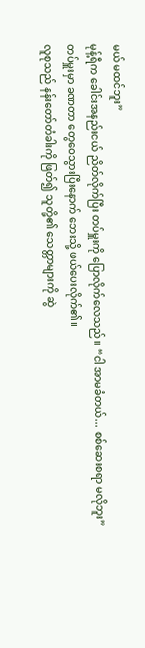မယ် မထင်ဘူး”
မုန့်ရီက ခေါင်းအနည်းငယ် ညိတ်လိုက်ပြီး တပ်မှူးကို ပြောလိုက်လေသည်။ “ငါ အာမခံတယ်... စစ်ဆေးစရာ မလိုဘူး”
တပ်မှူးမှာ ခဏတာ တွေဝေသွားပြီးနောက် ဘေးသို့ ဖယ်ပေးလိုက်၏။
လူစုသည် နန်းတော်တံခါးကို ဖြတ်၍ သူတို့၏ သေတ္တာများကို ဆွဲ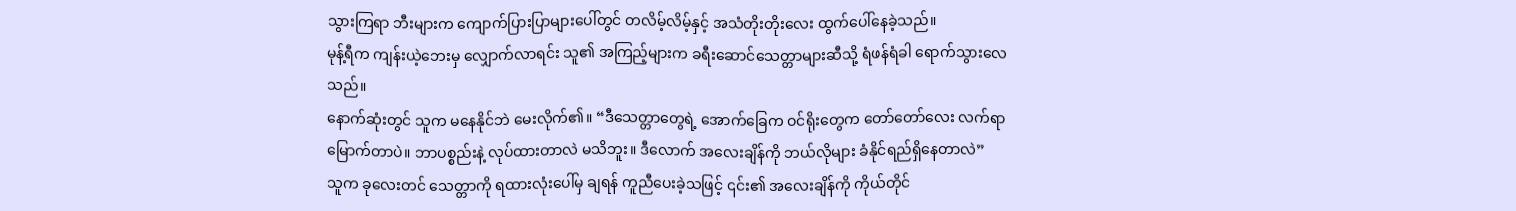သွားကြရာ ဘီးများက ကျောက်ပြားပြာများပေါ်တွင် တလိမ့်လိမ့်နှင့် အသံတိုးတိုးလေး ထွက်ပေါ်နေခဲ့သည်။
မုန့်ရီက ကျန်းယဲ့ဘေးမှ လျှောက်လာရင်း သူ၏ အကြည့်များက ခရီးဆောင်သေတ္တာများဆီသို့ ရံဖန်ရံခါ ရောက်သွားလေသည်။
နောက်ဆုံးတွင် သူက မနေနိုင်ဘဲ မေးလိုက်၏။ “ဒီသေတ္တာတွေရဲ့ အောက်ခြေက ဝင်ရိုးတွေက တော်တော်လေး လက်ရာမြောက်တာပဲ။ ဘာပစ္စည်းနဲ့ လုပ်ထားတာလဲ မသိဘူး။ ဒီလောက် အလေးချိန်ကို ဘယ်လိုများ ခံနိုင်ရည်ရှိနေတာလဲ”
သူက ခုလေးတင် သေတ္တာကို ရထားလုံးပေါ်မှ ချရန် ကူညီပေးခဲ့သဖြင့် ၎င်း၏ အလေးချိန်ကို ကိုယ်တိုင်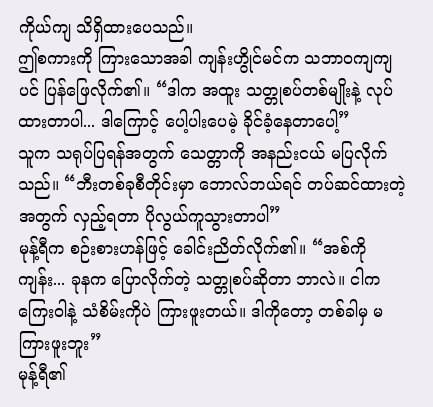ကိုယ်ကျ သိရှိထားပေသည်။
ဤစကားကို ကြားသောအခါ ကျန်းဟွိုင်မင်က သဘာဝကျကျပင် ပြန်ဖြေလိုက်၏။ “ဒါက အထူး သတ္တုစပ်တစ်မျိုးနဲ့ လုပ်ထားတာပါ... ဒါကြောင့် ပေါ့ပါးပေမဲ့ ခိုင်ခံ့နေတာပေါ့”
သူက သရုပ်ပြရန်အတွက် သေတ္တာကို အနည်းငယ် မပြလိုက်သည်။ “ဘီးတစ်ခုစီတိုင်းမှာ ဘောလ်ဘယ်ရင် တပ်ဆင်ထားတဲ့အတွက် လှည့်ရတာ ပိုလွယ်ကူသွားတာပါ”
မုန့်ရီက စဉ်းစားဟန်ဖြင့် ခေါင်းညိတ်လိုက်၏။ “အစ်ကိုကျန်း... ခုနက ပြောလိုက်တဲ့ သတ္တုစပ်ဆိုတာ ဘာလဲ။ ငါက ကြေးဝါနဲ့ သံစိမ်းကိုပဲ ကြားဖူးတယ်။ ဒါကိုတော့ တစ်ခါမှ မကြားဖူးဘူး”
မုန့်ရီ၏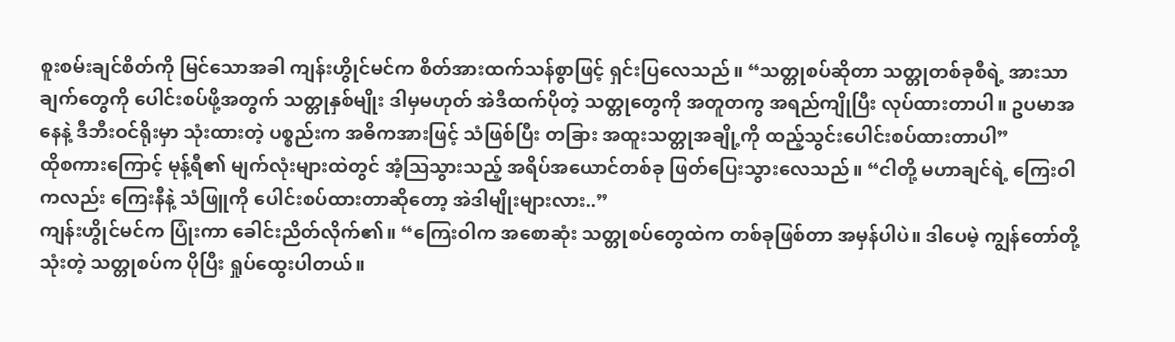စူးစမ်းချင်စိတ်ကို မြင်သောအခါ ကျန်းဟွိုင်မင်က စိတ်အားထက်သန်စွာဖြင့် ရှင်းပြလေသည်။ “သတ္တုစပ်ဆိုတာ သတ္တုတစ်ခုစီရဲ့ အားသာချက်တွေကို ပေါင်းစပ်ဖို့အတွက် သတ္တုနှစ်မျိုး ဒါမှမဟုတ် အဲဒီထက်ပိုတဲ့ သတ္တုတွေကို အတူတကွ အရည်ကျိုပြီး လုပ်ထားတာပါ။ ဥပမာအနေနဲ့ ဒီဘီးဝင်ရိုးမှာ သုံးထားတဲ့ ပစ္စည်းက အဓိကအားဖြင့် သံဖြစ်ပြီး တခြား အထူးသတ္တုအချို့ကို ထည့်သွင်းပေါင်းစပ်ထားတာပါ”
ထိုစကားကြောင့် မုန့်ရီ၏ မျက်လုံးများထဲတွင် အံ့ဩသွားသည့် အရိပ်အယောင်တစ်ခု ဖြတ်ပြေးသွားလေသည်။ “ငါတို့ မဟာချင်ရဲ့ ကြေးဝါကလည်း ကြေးနီနဲ့ သံဖြူကို ပေါင်းစပ်ထားတာဆိုတော့ အဲဒါမျိုးများလား..”
ကျန်းဟွိုင်မင်က ပြုံးကာ ခေါင်းညိတ်လိုက်၏။ “ကြေးဝါက အစောဆုံး သတ္တုစပ်တွေထဲက တစ်ခုဖြစ်တာ အမှန်ပါပဲ။ ဒါပေမဲ့ ကျွန်တော်တို့ သုံးတဲ့ သတ္တုစပ်က ပိုပြီး ရှုပ်ထွေးပါတယ်။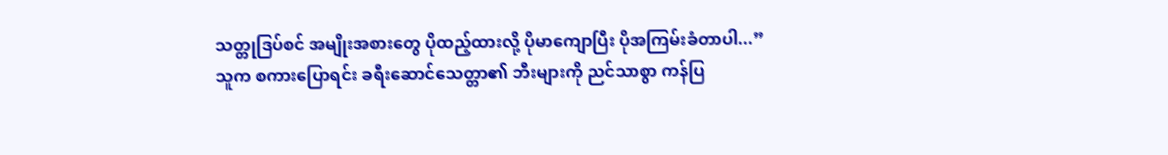သတ္တုဒြပ်စင် အမျိုးအစားတွေ ပိုထည့်ထားလို့ ပိုမာကျောပြီး ပိုအကြမ်းခံတာပါ...”
သူက စကားပြောရင်း ခရီးဆောင်သေတ္တာ၏ ဘီးများကို ညင်သာစွာ ကန်ပြ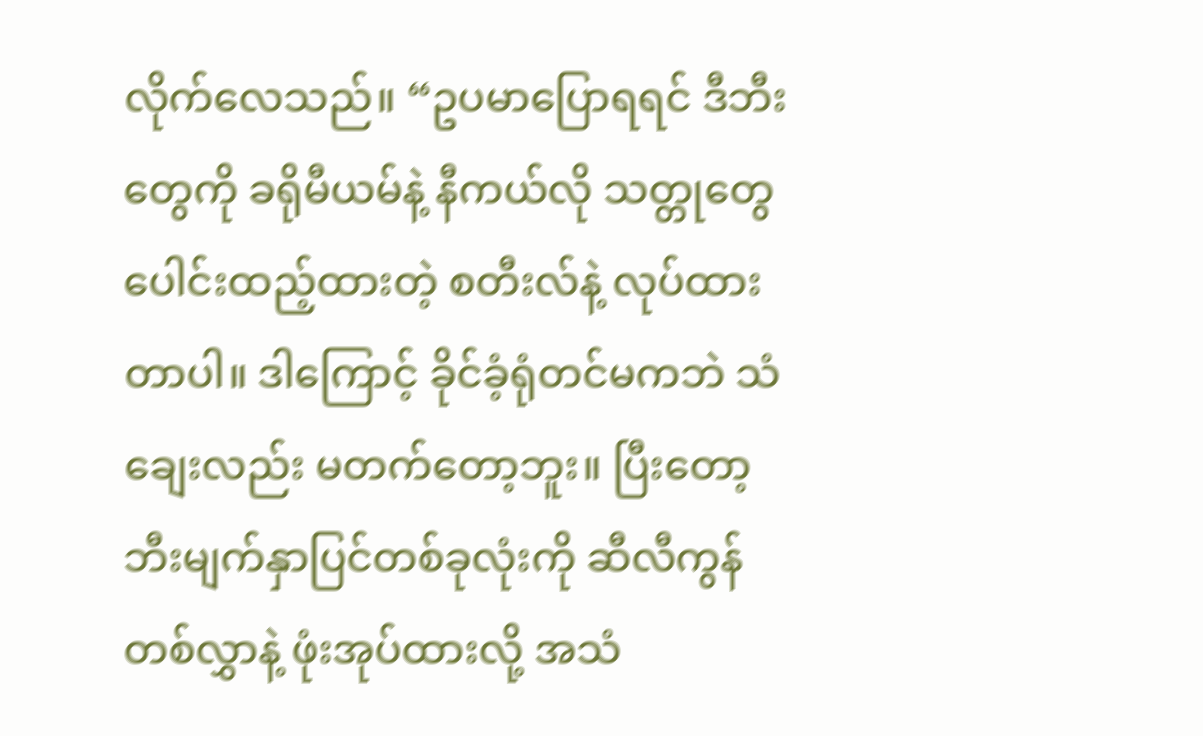လိုက်လေသည်။ “ဥပမာပြောရရင် ဒီဘီးတွေကို ခရိုမီယမ်နဲ့ နီကယ်လို သတ္တုတွေ ပေါင်းထည့်ထားတဲ့ စတီးလ်နဲ့ လုပ်ထားတာပါ။ ဒါကြောင့် ခိုင်ခံ့ရုံတင်မကဘဲ သံချေးလည်း မတက်တော့ဘူး။ ပြီးတော့ ဘီးမျက်နှာပြင်တစ်ခုလုံးကို ဆီလီကွန် တစ်လွှာနဲ့ ဖုံးအုပ်ထားလို့ အသံ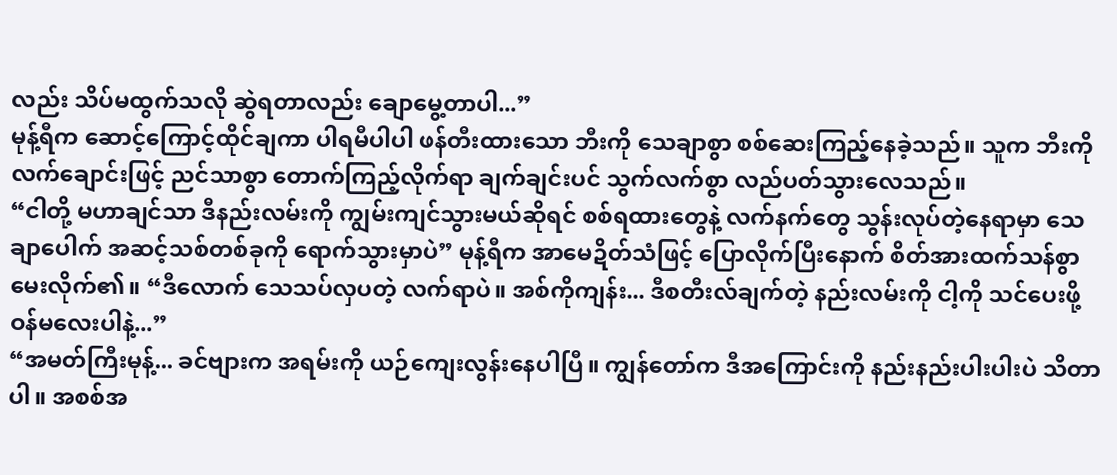လည်း သိပ်မထွက်သလို ဆွဲရတာလည်း ချောမွေ့တာပါ...”
မုန့်ရီက ဆောင့်ကြောင့်ထိုင်ချကာ ပါရမီပါပါ ဖန်တီးထားသော ဘီးကို သေချာစွာ စစ်ဆေးကြည့်နေခဲ့သည်။ သူက ဘီးကို လက်ချောင်းဖြင့် ညင်သာစွာ တောက်ကြည့်လိုက်ရာ ချက်ချင်းပင် သွက်လက်စွာ လည်ပတ်သွားလေသည်။
“ငါတို့ မဟာချင်သာ ဒီနည်းလမ်းကို ကျွမ်းကျင်သွားမယ်ဆိုရင် စစ်ရထားတွေနဲ့ လက်နက်တွေ သွန်းလုပ်တဲ့နေရာမှာ သေချာပေါက် အဆင့်သစ်တစ်ခုကို ရောက်သွားမှာပဲ” မုန့်ရီက အာမေဍိတ်သံဖြင့် ပြောလိုက်ပြီးနောက် စိတ်အားထက်သန်စွာ မေးလိုက်၏။ “ဒီလောက် သေသပ်လှပတဲ့ လက်ရာပဲ။ အစ်ကိုကျန်း... ဒီစတီးလ်ချက်တဲ့ နည်းလမ်းကို ငါ့ကို သင်ပေးဖို့ ဝန်မလေးပါနဲ့...”
“အမတ်ကြီးမုန့်... ခင်ဗျားက အရမ်းကို ယဉ်ကျေးလွန်းနေပါပြီ။ ကျွန်တော်က ဒီအကြောင်းကို နည်းနည်းပါးပါးပဲ သိတာပါ။ အစစ်အ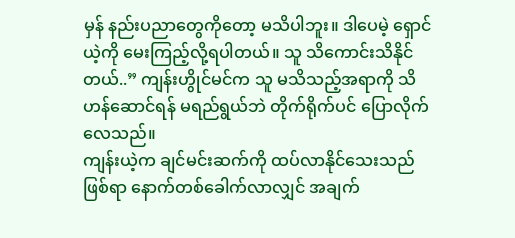မှန် နည်းပညာတွေကိုတော့ မသိပါဘူး။ ဒါပေမဲ့ ရှောင်ယဲ့ကို မေးကြည့်လို့ရပါတယ်။ သူ သိကောင်းသိနိုင်တယ်..” ကျန်းဟွိုင်မင်က သူ မသိသည့်အရာကို သိဟန်ဆောင်ရန် မရည်ရွယ်ဘဲ တိုက်ရိုက်ပင် ပြောလိုက်လေသည်။
ကျန်းယဲ့က ချင်မင်းဆက်ကို ထပ်လာနိုင်သေးသည်ဖြစ်ရာ နောက်တစ်ခေါက်လာလျှင် အချက်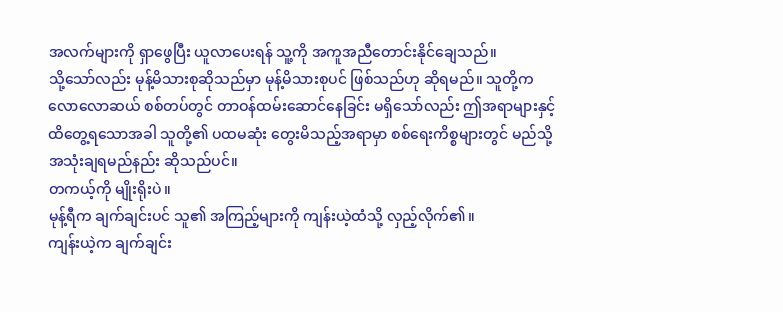အလက်များကို ရှာဖွေပြီး ယူလာပေးရန် သူ့ကို အကူအညီတောင်းနိုင်ချေသည်။
သို့သော်လည်း မုန့်မိသားစုဆိုသည်မှာ မုန့်မိသားစုပင် ဖြစ်သည်ဟု ဆိုရမည်။ သူတို့က လောလောဆယ် စစ်တပ်တွင် တာဝန်ထမ်းဆောင်နေခြင်း မရှိသော်လည်း ဤအရာများနှင့် ထိတွေ့ရသောအခါ သူတို့၏ ပထမဆုံး တွေးမိသည့်အရာမှာ စစ်ရေးကိစ္စများတွင် မည်သို့ အသုံးချရမည်နည်း ဆိုသည်ပင်။
တကယ့်ကို မျိုးရိုးပဲ။
မုန့်ရီက ချက်ချင်းပင် သူ၏ အကြည့်များကို ကျန်းယဲ့ထံသို့ လှည့်လိုက်၏။
ကျန်းယဲ့က ချက်ချင်း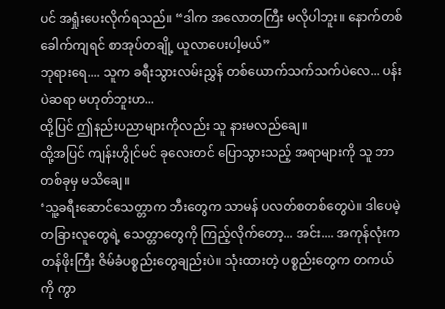ပင် အရှုံးပေးလိုက်ရသည်။ “ဒါက အလောတကြီး မလိုပါဘူး။ နောက်တစ်ခေါက်ကျရင် စာအုပ်တချို့ ယူလာပေးပါ့မယ်”
ဘုရားရေ.... သူက ခရီးသွားလမ်းညွှန် တစ်ယောက်သက်သက်ပဲလေ... ပန်းပဲဆရာ မဟုတ်ဘူးဟ...
ထို့ပြင် ဤနည်းပညာများကိုလည်း သူ နားမလည်ချေ။
ထို့အပြင် ကျန်းဟွိုင်မင် ခုလေးတင် ပြောသွားသည့် အရာများကို သူ ဘာတစ်ခုမှ မသိချေ။
‘သူ့ခရီးဆောင်သေတ္တာက ဘီးတွေက သာမန် ပလတ်စတစ်တွေပဲ။ ဒါပေမဲ့ တခြားလူတွေရဲ့ သေတ္တာတွေကို ကြည့်လိုက်တော့... အင်း.... အကုန်လုံးက တန်ဖိုးကြီး ဇိမ်ခံပစ္စည်းတွေချည်းပဲ။ သုံးထားတဲ့ ပစ္စည်းတွေက တကယ်ကို ကွာ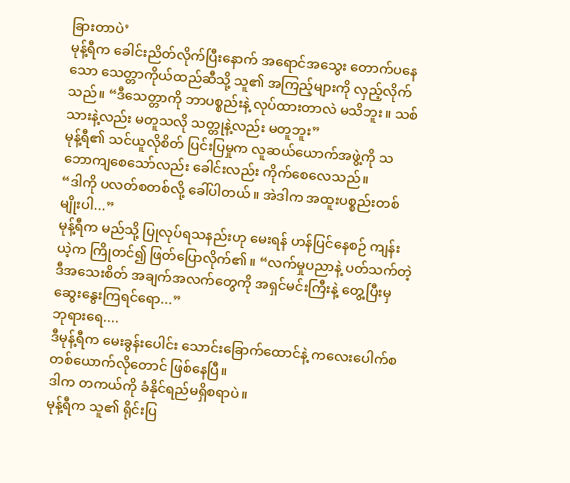ခြားတာပဲ’
မုန့်ရီက ခေါင်းညိတ်လိုက်ပြီးနောက် အရောင်အသွေး တောက်ပနေသော သေတ္တာကိုယ်ထည်ဆီသို့ သူ၏ အကြည့်များကို လှည့်လိုက်သည်။ “ဒီသေတ္တာကို ဘာပစ္စည်းနဲ့ လုပ်ထားတာလဲ မသိဘူး။ သစ်သားနဲ့လည်း မတူသလို သတ္တုနဲ့လည်း မတူဘူး”
မုန့်ရီ၏ သင်ယူလိုစိတ် ပြင်းပြမှုက လူဆယ်ယောက်အဖွဲ့ကို သဘောကျစေသော်လည်း ခေါင်းလည်း ကိုက်စေလေသည်။
“ဒါကို ပလတ်စတစ်လို့ ခေါ်ပါတယ်။ အဲဒါက အထူးပစ္စည်းတစ်မျိုးပါ...”
မုန့်ရီက မည်သို့ ပြုလုပ်ရသနည်းဟု မေးရန် ဟန်ပြင်နေစဉ် ကျန်းယဲ့က ကြိုတင်၍ ဖြတ်ပြောလိုက်၏။ “လက်မှုပညာနဲ့ ပတ်သက်တဲ့ ဒီအသေးစိတ် အချက်အလက်တွေကို အရှင်မင်းကြီးနဲ့ တွေ့ပြီးမှ ဆွေးနွေးကြရင်ရော...”
ဘုရားရေ....
ဒီမုန့်ရီက မေးခွန်းပေါင်း သောင်းခြောက်ထောင်နဲ့ ကလေးပေါက်စ တစ်ယောက်လိုတောင် ဖြစ်နေပြီ။
ဒါက တကယ်ကို ခံနိုင်ရည်မရှိစရာပဲ။
မုန့်ရီက သူ၏ ရိုင်းပြ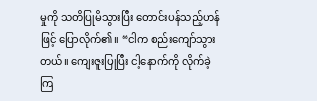မှုကို သတိပြုမိသွားပြီး တောင်းပန်သည့်ဟန်ဖြင့် ပြောလိုက်၏။ “ငါက စည်းကျော်သွားတယ်။ ကျေးဇူးပြုပြီး ငါ့နောက်ကို လိုက်ခဲ့ကြ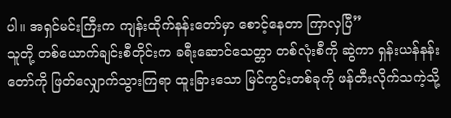ပါ။ အရှင်မင်းကြီးက ကျန်းထိုက်နန်းတော်မှာ စောင့်နေတာ ကြာလှပြီ”
သူတို့ တစ်ယောက်ချင်းစီတိုင်းက ခရီးဆောင်သေတ္တာ တစ်လုံးစီကို ဆွဲကာ ရှန်းယန်နန်းတော်ကို ဖြတ်လျှောက်သွားကြရာ ထူးခြားသော မြင်ကွင်းတစ်ခုကို ဖန်တီးလိုက်သကဲ့သို့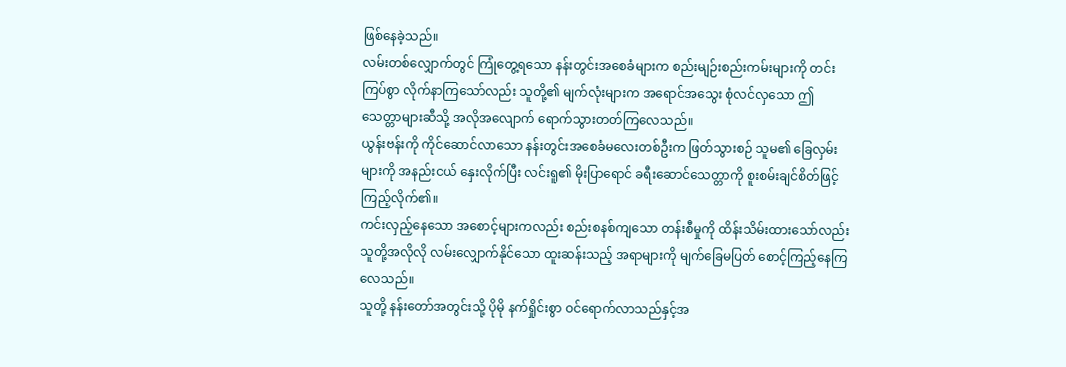ဖြစ်နေခဲ့သည်။
လမ်းတစ်လျှောက်တွင် ကြုံတွေ့ရသော နန်းတွင်းအစေခံများက စည်းမျဉ်းစည်းကမ်းများကို တင်းကြပ်စွာ လိုက်နာကြသော်လည်း သူတို့၏ မျက်လုံးများက အရောင်အသွေး စုံလင်လှသော ဤသေတ္တာများဆီသို့ အလိုအလျောက် ရောက်သွားတတ်ကြလေသည်။
ယွန်းဗန်းကို ကိုင်ဆောင်လာသော နန်းတွင်းအစေခံမလေးတစ်ဦးက ဖြတ်သွားစဉ် သူမ၏ ခြေလှမ်းများကို အနည်းငယ် နှေးလိုက်ပြီး လင်းရူ၏ မိုးပြာရောင် ခရီးဆောင်သေတ္တာကို စူးစမ်းချင်စိတ်ဖြင့် ကြည့်လိုက်၏။
ကင်းလှည့်နေသော အစောင့်များကလည်း စည်းစနစ်ကျသော တန်းစီမှုကို ထိန်းသိမ်းထားသော်လည်း သူတို့အလိုလို လမ်းလျှောက်နိုင်သော ထူးဆန်းသည့် အရာများကို မျက်ခြေမပြတ် စောင့်ကြည့်နေကြလေသည်။
သူတို့ နန်းတော်အတွင်းသို့ ပိုမို နက်ရှိုင်းစွာ ဝင်ရောက်လာသည်နှင့်အ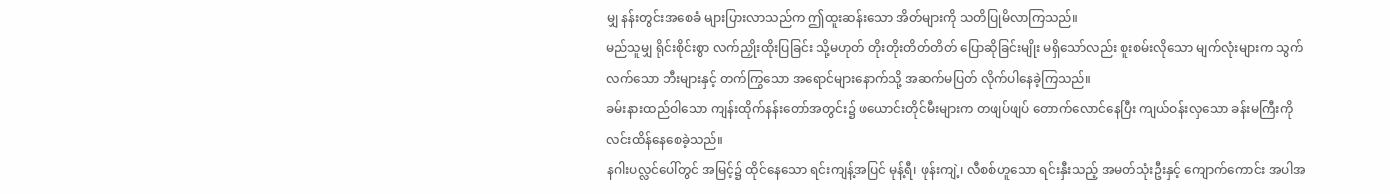မျှ နန်းတွင်းအစေခံ များပြားလာသည်က ဤထူးဆန်းသော အိတ်များကို သတိပြုမိလာကြသည်။
မည်သူမျှ ရိုင်းစိုင်းစွာ လက်ညှိုးထိုးပြခြင်း သို့မဟုတ် တိုးတိုးတိတ်တိတ် ပြောဆိုခြင်းမျိုး မရှိသော်လည်း စူးစမ်းလိုသော မျက်လုံးများက သွက်လက်သော ဘီးများနှင့် တက်ကြွသော အရောင်များနောက်သို့ အဆက်မပြတ် လိုက်ပါနေခဲ့ကြသည်။
ခမ်းနားထည်ဝါသော ကျန်းထိုက်နန်းတော်အတွင်း၌ ဖယောင်းတိုင်မီးများက တဖျပ်ဖျပ် တောက်လောင်နေပြီး ကျယ်ဝန်းလှသော ခန်းမကြီးကို လင်းထိန်နေစေခဲ့သည်။
နဂါးပလ္လင်ပေါ်တွင် အမြင့်၌ ထိုင်နေသော ရင်းကျန့်အပြင် မုန့်ရီ၊ ဖုန်းကျဲ့၊ လီစစ်ဟူသော ရင်းနှီးသည့် အမတ်သုံးဦးနှင့် ကျောက်ကောင်း အပါအ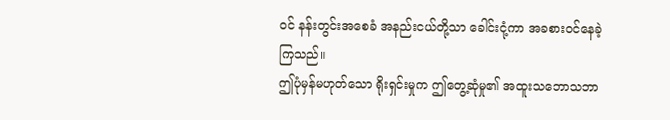ဝင် နန်းတွင်းအစေခံ အနည်းငယ်တို့သာ ခေါင်းငုံ့ကာ အခစားဝင်နေခဲ့ကြသည်။
ဤပုံမှန်မဟုတ်သော ရိုးရှင်းမှုက ဤတွေ့ဆုံမှု၏ အထူးသဘောသဘာ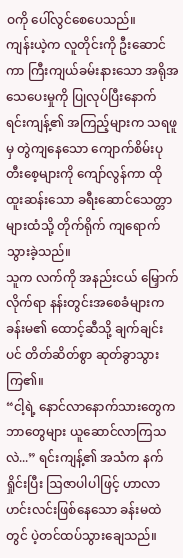ဝကို ပေါ်လွင်စေပေသည်။
ကျန်းယဲ့က လူတိုင်းကို ဦးဆောင်ကာ ကြီးကျယ်ခမ်းနားသော အရိုအသေပေးမှုကို ပြုလုပ်ပြီးနောက် ရင်းကျန့်၏ အကြည့်များက သရဖူမှ တွဲကျနေသော ကျောက်စိမ်းပုတီးစေ့များကို ကျော်လွန်ကာ ထိုထူးဆန်းသော ခရီးဆောင်သေတ္တာများထံသို့ တိုက်ရိုက် ကျရောက်သွားခဲ့သည်။
သူက လက်ကို အနည်းငယ် မြှောက်လိုက်ရာ နန်းတွင်းအစေခံများက ခန်းမ၏ ထောင့်ဆီသို့ ချက်ချင်းပင် တိတ်ဆိတ်စွာ ဆုတ်ခွာသွားကြ၏။
“ငါ့ရဲ့ နောင်လာနောက်သားတွေက ဘာတွေများ ယူဆောင်လာကြသလဲ...” ရင်းကျန့်၏ အသံက နက်ရှိုင်းပြီး ဩဇာပါပါဖြင့် ဟာလာဟင်းလင်းဖြစ်နေသော ခန်းမထဲတွင် ပဲ့တင်ထပ်သွားချေသည်။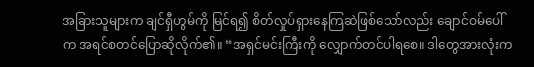အခြားသူများက ချင်ရှီဟွမ်ကို မြင်ရ၍ စိတ်လှုပ်ရှားနေကြဆဲဖြစ်သော်လည်း ချောင်ဝမ်ပေါ်က အရင်စတင်ပြောဆိုလိုက်၏။ “အရှင်မင်းကြီးကို လျှောက်တင်ပါရစေ။ ဒါတွေအားလုံးက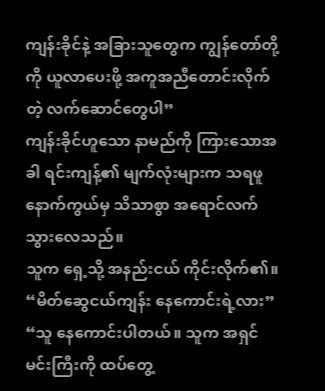ကျန်းခိုင်နဲ့ အခြားသူတွေက ကျွန်တော်တို့ကို ယူလာပေးဖို့ အကူအညီတောင်းလိုက်တဲ့ လက်ဆောင်တွေပါ”
ကျန်းခိုင်ဟူသော နာမည်ကို ကြားသောအခါ ရင်းကျန့်၏ မျက်လုံးများက သရဖူနောက်ကွယ်မှ သိသာစွာ အရောင်လက်သွားလေသည်။
သူက ရှေ့သို့ အနည်းငယ် ကိုင်းလိုက်၏။ “မိတ်ဆွေငယ်ကျန်း နေကောင်းရဲ့လား”
“သူ နေကောင်းပါတယ်။ သူက အရှင်မင်းကြီးကို ထပ်တွေ့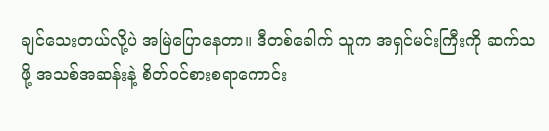ချင်သေးတယ်လို့ပဲ အမြဲပြောနေတာ။ ဒီတစ်ခေါက် သူက အရှင်မင်းကြီးကို ဆက်သဖို့ အသစ်အဆန်းနဲ့ စိတ်ဝင်စားစရာကောင်း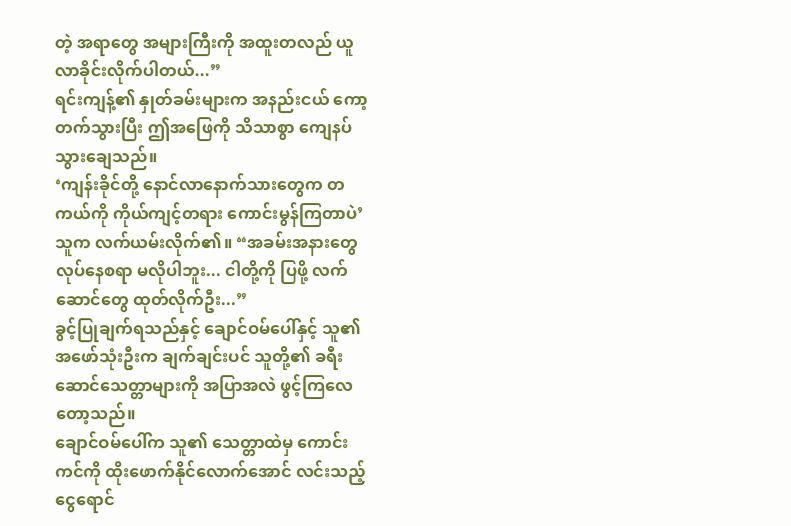တဲ့ အရာတွေ အများကြီးကို အထူးတလည် ယူလာခိုင်းလိုက်ပါတယ်...”
ရင်းကျန့်၏ နှုတ်ခမ်းများက အနည်းငယ် ကော့တက်သွားပြီး ဤအဖြေကို သိသာစွာ ကျေနပ်သွားချေသည်။
‘ကျန်းခိုင်တို့ နောင်လာနောက်သားတွေက တကယ်ကို ကိုယ်ကျင့်တရား ကောင်းမွန်ကြတာပဲ’
သူက လက်ယမ်းလိုက်၏။ “အခမ်းအနားတွေ လုပ်နေစရာ မလိုပါဘူး... ငါတို့ကို ပြဖို့ လက်ဆောင်တွေ ထုတ်လိုက်ဦး...”
ခွင့်ပြုချက်ရသည်နှင့် ချောင်ဝမ်ပေါ်နှင့် သူ၏ အဖော်သုံးဦးက ချက်ချင်းပင် သူတို့၏ ခရီးဆောင်သေတ္တာများကို အပြာအလဲ ဖွင့်ကြလေတော့သည်။
ချောင်ဝမ်ပေါ်က သူ၏ သေတ္တာထဲမှ ကောင်းကင်ကို ထိုးဖောက်နိုင်လောက်အောင် လင်းသည့် ငွေရောင်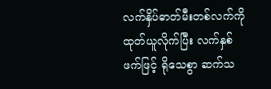လက်နှိပ်ဓာတ်မီးတစ်လက်ကို ထုတ်ယူလိုက်ပြီး လက်နှစ်ဖက်ဖြင့် ရိုသေစွာ ဆက်သ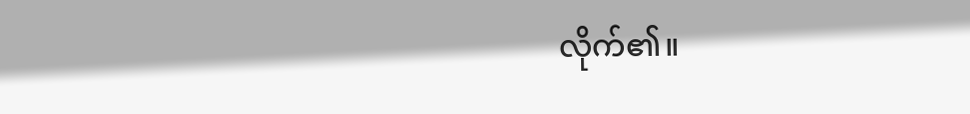လိုက်၏။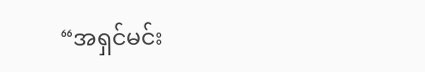“အရှင်မင်း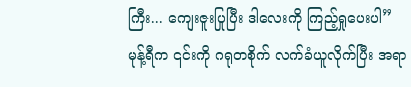ကြီး... ကျေးဇူးပြုပြီး ဒါလေးကို ကြည့်ရှုပေးပါ”
မုန့်ရီက ၎င်းကို ဂရုတစိုက် လက်ခံယူလိုက်ပြီး အရာ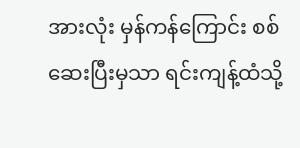အားလုံး မှန်ကန်ကြောင်း စစ်ဆေးပြီးမှသာ ရင်းကျန့်ထံသို့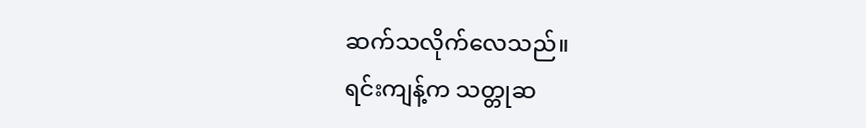ဆက်သလိုက်လေသည်။
ရင်းကျန့်က သတ္တုဆ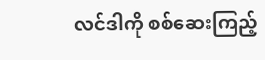လင်ဒါကို စစ်ဆေးကြည့်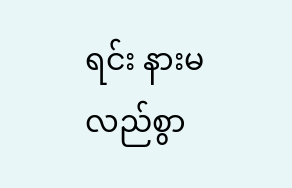ရင်း နားမလည်စွာ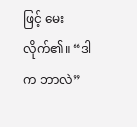ဖြင့် မေးလိုက်၏။ “ဒါက ဘာလဲ”